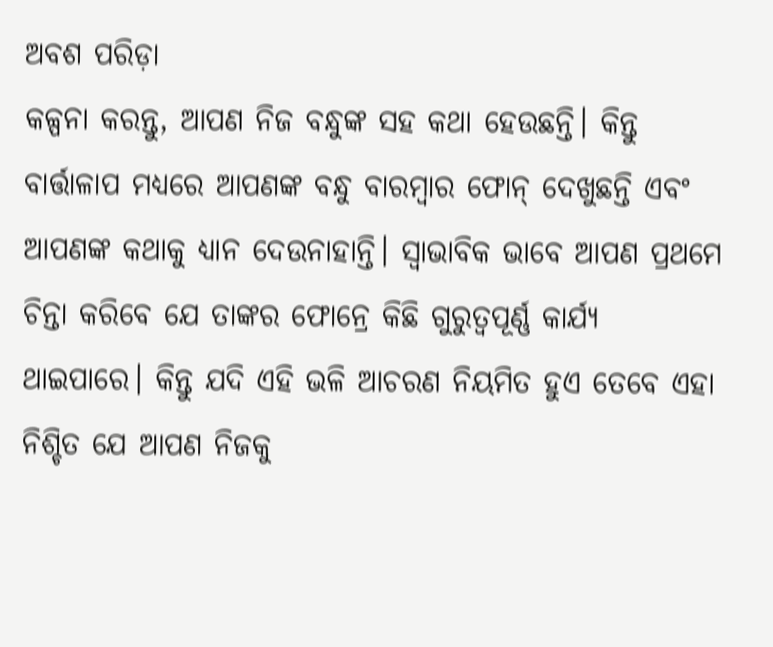ଅବଶ ପରିଡ଼ା
କଳ୍ପନା କରନ୍ତୁ, ଆପଣ ନିଜ ବନ୍ଧୁଙ୍କ ସହ କଥା ହେଉଛନ୍ତି। କିନ୍ତୁ ବାର୍ତ୍ତାଳାପ ମଧ୍ୟରେ ଆପଣଙ୍କ ବନ୍ଧୁ ବାରମ୍ବାର ଫୋନ୍ ଦେଖୁଛନ୍ତି ଏବଂ ଆପଣଙ୍କ କଥାକୁ ଧ୍ୟାନ ଦେଉନାହାନ୍ତି। ସ୍ୱାଭାବିକ ଭାବେ ଆପଣ ପ୍ରଥମେ ଚିନ୍ତା କରିବେ ଯେ ତାଙ୍କର ଫୋନ୍ରେ କିଛି ଗୁରୁତ୍ୱପୂର୍ଣ୍ଣ କାର୍ଯ୍ୟ ଥାଇପାରେ। କିନ୍ତୁ ଯଦି ଏହି ଭଳି ଆଚରଣ ନିୟମିତ ହୁଏ ତେବେ ଏହା ନିଶ୍ଚିତ ଯେ ଆପଣ ନିଜକୁ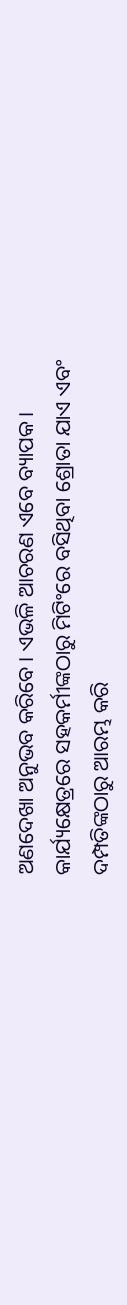ଅଣଦେଖା ଅନୁଭବ କରିବେ। ଏଭଳି ଆଚରଣ ଏବେ ବ୍ୟାପକ। କାର୍ଯ୍ୟକ୍ଷେତ୍ରରେ ସହକର୍ମୀଙ୍କଠାରୁ ମିଟିଂରେ ବସିଥିବା ଶ୍ରୋତା ଯାଏ ଏବଂ ଦମ୍ପତିଙ୍କଠାରୁ ଆରମ୍ଭ କରି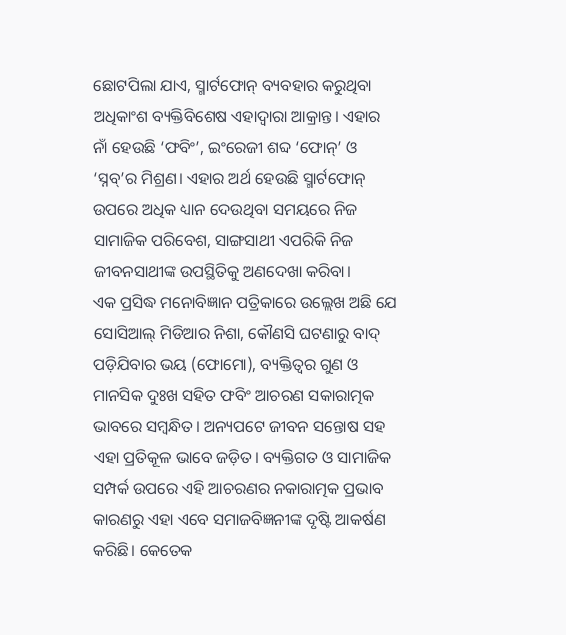ଛୋଟପିଲା ଯାଏ, ସ୍ମାର୍ଟଫୋନ୍ ବ୍ୟବହାର କରୁଥିବା ଅଧିକାଂଶ ବ୍ୟକ୍ତିବିଶେଷ ଏହାଦ୍ୱାରା ଆକ୍ରାନ୍ତ। ଏହାର ନାଁ ହେଉଛି ‘ଫବିଂ’, ଇଂରେଜୀ ଶବ୍ଦ ‘ଫୋନ୍’ ଓ ‘ସ୍ନବ୍’ର ମିଶ୍ରଣ। ଏହାର ଅର୍ଥ ହେଉଛି ସ୍ମାର୍ଟଫୋନ୍ ଉପରେ ଅଧିକ ଧ୍ୟାନ ଦେଉଥିବା ସମୟରେ ନିଜ ସାମାଜିକ ପରିବେଶ, ସାଙ୍ଗସାଥୀ ଏପରିକି ନିଜ ଜୀବନସାଥୀଙ୍କ ଉପସ୍ଥିତିକୁ ଅଣଦେଖା କରିବା।
ଏକ ପ୍ରସିଦ୍ଧ ମନୋବିଜ୍ଞାନ ପତ୍ରିକାରେ ଉଲ୍ଲେଖ ଅଛି ଯେ ସୋସିଆଲ୍ ମିଡିଆର ନିଶା, କୌଣସି ଘଟଣାରୁ ବାଦ୍ ପଡ଼ିଯିବାର ଭୟ (ଫୋମୋ), ବ୍ୟକ୍ତିତ୍ୱର ଗୁଣ ଓ ମାନସିକ ଦୁଃଖ ସହିତ ଫବିଂ ଆଚରଣ ସକାରାତ୍ମକ ଭାବରେ ସମ୍ବନ୍ଧିତ। ଅନ୍ୟପଟେ ଜୀବନ ସନ୍ତୋଷ ସହ ଏହା ପ୍ରତିକୂଳ ଭାବେ ଜଡ଼ିତ। ବ୍ୟକ୍ତିଗତ ଓ ସାମାଜିକ ସମ୍ପର୍କ ଉପରେ ଏହି ଆଚରଣର ନକାରାତ୍ମକ ପ୍ରଭାବ କାରଣରୁ ଏହା ଏବେ ସମାଜବିଜ୍ଞନୀଙ୍କ ଦୃଷ୍ଟି ଆକର୍ଷଣ କରିଛି। କେତେକ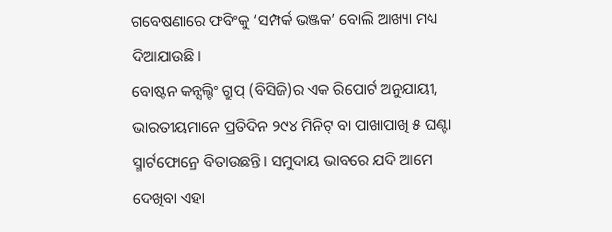ଗବେଷଣାରେ ଫବିଂକୁ ‘ସମ୍ପର୍କ ଭଞ୍ଜକ’ ବୋଲି ଆଖ୍ୟା ମଧ୍ୟ ଦିଆଯାଉଛି।
ବୋଷ୍ଟନ କନ୍ସଲ୍ଟିଂ ଗ୍ରୁପ୍ (ବିସିଜି)ର ଏକ ରିପୋର୍ଟ ଅନୁଯାୟୀ, ଭାରତୀୟମାନେ ପ୍ରତିଦିନ ୨୯୪ ମିନିଟ୍ ବା ପାଖାପାଖି ୫ ଘଣ୍ଟା ସ୍ମାର୍ଟଫୋନ୍ରେ ବିତାଉଛନ୍ତି। ସମୁଦାୟ ଭାବରେ ଯଦି ଆମେ ଦେଖିବା ଏହା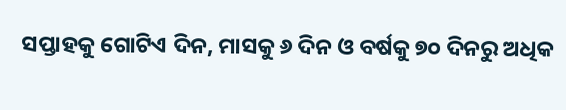ସପ୍ତାହକୁ ଗୋଟିଏ ଦିନ, ମାସକୁ ୬ ଦିନ ଓ ବର୍ଷକୁ ୭୦ ଦିନରୁ ଅଧିକ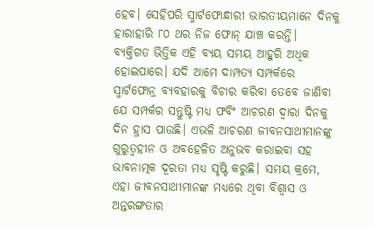ହେବ। ସେହିପରି ସ୍ମାର୍ଟଫୋନ୍ଧାରୀ ଭାରତୀୟମାନେ ଦିନକୁ ହାରାହାରି ୮୦ ଥର ନିଜ ଫୋନ୍ ଯାଞ୍ଚ କରନ୍ତି।
ବ୍ୟକ୍ତିଗତ ଭିତ୍ତିକ ଏହି ବ୍ୟୟ ସମୟ ଆହୁରି ଅଧିକ ହୋଇପାରେ। ଯଦି ଆମେ ଦାମ୍ପତ୍ୟ ସମ୍ପର୍କରେ ସ୍ମାର୍ଟଫୋନ୍ର ବ୍ୟବହାରକୁ ବିଚାର କରିବା ତେବେ ଜାଣିବା ଯେ ସମ୍ପର୍କର ସନ୍ତୁଷ୍ଟି ମଧ୍ୟ ଫବିଂ ଆଚରଣ ଦ୍ୱାରା ଦିନକୁ ଦିନ ହ୍ରାସ ପାଉଛି। ଏଭଳି ଆଚରଣ ଜୀବନସାଥୀମାନଙ୍କୁ ଗୁରୁତ୍ବହୀନ ଓ ଅବହେଳିତ ଅନୁଭବ କରାଇବା ସହ ଭାବନାତ୍ମକ ଦୂରତା ମଧ୍ୟ ସୃଷ୍ଟି କରୁଛି। ସମୟ କ୍ରମେ, ଏହା ଜୀବନସାଥୀମାନଙ୍କ ମଧ୍ୟରେ ଥିବା ବିଶ୍ୱାସ ଓ ଅନ୍ତରଙ୍ଗତାର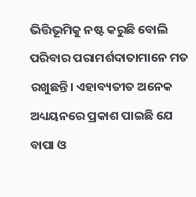ଭିତ୍ତିଭୂମିକୁ ନଷ୍ଟ କରୁଛି ବୋଲି ପରିବାର ପରାମର୍ଶଦାତାମାନେ ମତ ରଖୁଛନ୍ତି। ଏହାବ୍ୟତୀତ ଅନେକ ଅଧ୍ୟୟନରେ ପ୍ରକାଶ ପାଇଛି ଯେ ବାପା ଓ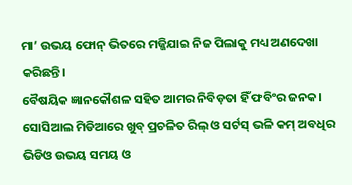ମା’ ଉଭୟ ଫୋନ୍ ଭିତରେ ମଜ୍ଜିଯାଇ ନିଜ ପିଲାକୁ ମଧ୍ୟ ଅଣଦେଖା କରିଛନ୍ତି।
ବୈଷୟିକ ଜ୍ଞାନକୌଶଳ ସହିତ ଆମର ନିବିଡ଼ତା ହିଁ ଫବିଂର ଜନକ। ସୋସିଆଲ ମିଡିଆରେ ଖୁବ୍ ପ୍ରଚଳିତ ରିଲ୍ ଓ ସର୍ଟସ୍ ଭଳି କମ୍ ଅବଧିର ଭିଡିଓ ଉଭୟ ସମୟ ଓ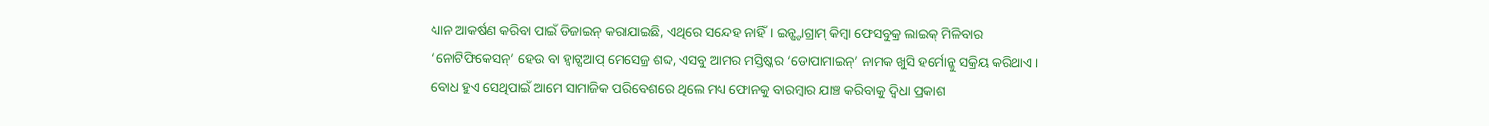ଧ୍ୟାନ ଆକର୍ଷଣ କରିବା ପାଇଁ ଡିଜାଇନ୍ କରାଯାଇଛି, ଏଥିରେ ସନ୍ଦେହ ନାହିଁ। ଇନ୍ଷ୍ଟାଗ୍ରାମ୍ କିମ୍ବା ଫେସବୁକ୍ର ଲାଇକ୍ ମିଳିବାର ‘ନୋଟିଫିକେସନ୍’ ହେଉ ବା ହ୍ବାଟ୍ସଆପ୍ ମେସେଜ୍ର ଶବ୍ଦ, ଏସବୁ ଆମର ମସ୍ତିଷ୍କର ‘ଡୋପାମାଇନ୍’ ନାମକ ଖୁସି ହର୍ମୋନ୍କୁ ସକ୍ରିୟ କରିଥାଏ। ବୋଧ ହୁଏ ସେଥିପାଇଁ ଆମେ ସାମାଜିକ ପରିବେଶରେ ଥିଲେ ମଧ୍ୟ ଫୋନକୁ ବାରମ୍ବାର ଯାଞ୍ଚ କରିବାକୁ ଦ୍ବିଧା ପ୍ରକାଶ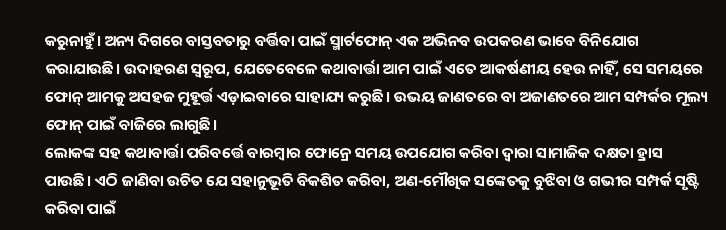କରୁନାହୁଁ। ଅନ୍ୟ ଦିଗରେ ବାସ୍ତବତାରୁ ବର୍ତ୍ତିବା ପାଇଁ ସ୍ମାର୍ଟଫୋନ୍ ଏକ ଅଭିନବ ଉପକରଣ ଭାବେ ବିନିଯୋଗ କରାଯାଉଛି। ଉଦାହରଣ ସ୍ୱରୂପ, ଯେତେବେଳେ କଥାବାର୍ତ୍ତା ଆମ ପାଇଁ ଏତେ ଆକର୍ଷଣୀୟ ହେଉ ନାହିଁ, ସେ ସମୟରେ ଫୋନ୍ ଆମକୁ ଅସହଜ ମୁହୂର୍ତ୍ତ ଏଡ଼ାଇବାରେ ସାହାଯ୍ୟ କରୁଛି। ଉଭୟ ଜାଣତରେ ବା ଅଜାଣତରେ ଆମ ସମ୍ପର୍କର ମୂଲ୍ୟ ଫୋନ୍ ପାଇଁ ବାଜିରେ ଲାଗୁଛି।
ଲୋକଙ୍କ ସହ କଥାବାର୍ତ୍ତା ପରିବର୍ତ୍ତେ ବାରମ୍ବାର ଫୋନ୍ରେ ସମୟ ଉପଯୋଗ କରିବା ଦ୍ୱାରା ସାମାଜିକ ଦକ୍ଷତା ହ୍ରାସ ପାଉଛି। ଏଠି ଜାଣିବା ଉଚିତ ଯେ ସହାନୁଭୂତି ବିକଶିତ କରିବା, ଅଣ-ମୌଖିକ ସଙ୍କେତକୁ ବୁଝିବା ଓ ଗଭୀର ସମ୍ପର୍କ ସୃଷ୍ଟି କରିବା ପାଇଁ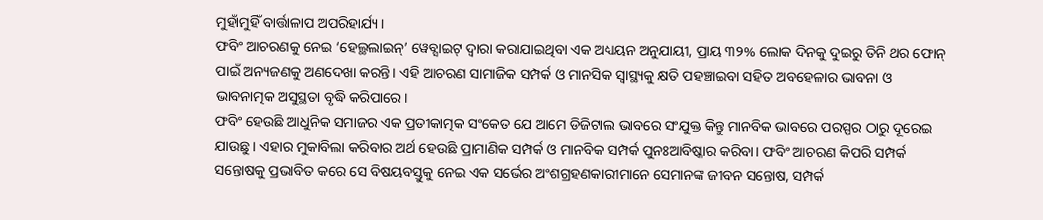ମୁହାଁମୁହିଁ ବାର୍ତ୍ତାଳାପ ଅପରିହାର୍ଯ୍ୟ।
ଫବିଂ ଆଚରଣକୁ ନେଇ ‘ହେଲ୍ଥଲାଇନ୍’ ୱେବ୍ସାଇଟ୍ ଦ୍ୱାରା କରାଯାଇଥିବା ଏକ ଅଧ୍ୟୟନ ଅନୁଯାୟୀ, ପ୍ରାୟ ୩୨% ଲୋକ ଦିନକୁ ଦୁଇରୁ ତିନି ଥର ଫୋନ୍ ପାଇଁ ଅନ୍ୟଜଣକୁ ଅଣଦେଖା କରନ୍ତି। ଏହି ଆଚରଣ ସାମାଜିକ ସମ୍ପର୍କ ଓ ମାନସିକ ସ୍ୱାସ୍ଥ୍ୟକୁ କ୍ଷତି ପହଞ୍ଚାଇବା ସହିତ ଅବହେଳାର ଭାବନା ଓ ଭାବନାତ୍ମକ ଅସୁସ୍ଥତା ବୃଦ୍ଧି କରିପାରେ।
ଫବିଂ ହେଉଛି ଆଧୁନିକ ସମାଜର ଏକ ପ୍ରତୀକାତ୍ମକ ସଂକେତ ଯେ ଆମେ ଡିଜିଟାଲ ଭାବରେ ସଂଯୁକ୍ତ କିନ୍ତୁ ମାନବିକ ଭାବରେ ପରସ୍ପର ଠାରୁ ଦୂରେଇ ଯାଉଛୁ। ଏହାର ମୁକାବିଲା କରିବାର ଅର୍ଥ ହେଉଛି ପ୍ରାମାଣିକ ସମ୍ପର୍କ ଓ ମାନବିକ ସମ୍ପର୍କ ପୁନଃଆବିଷ୍କାର କରିବା। ଫବିଂ ଆଚରଣ କିପରି ସମ୍ପର୍କ ସନ୍ତୋଷକୁ ପ୍ରଭାବିତ କରେ ସେ ବିଷୟବସ୍ତୁକୁ ନେଇ ଏକ ସର୍ଭେର ଅଂଶଗ୍ରହଣକାରୀମାନେ ସେମାନଙ୍କ ଜୀବନ ସନ୍ତୋଷ, ସମ୍ପର୍କ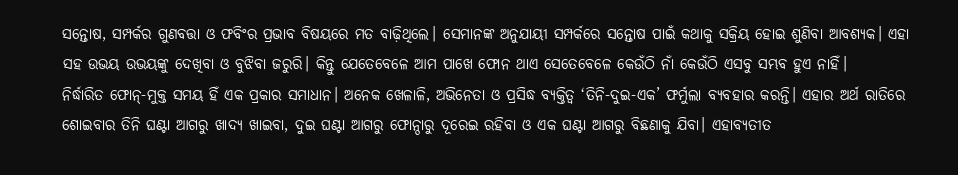ସନ୍ତୋଷ, ସମ୍ପର୍କର ଗୁଣବତ୍ତା ଓ ଫବିଂର ପ୍ରଭାବ ବିଷୟରେ ମତ ବାଢ଼ିଥିଲେ। ସେମାନଙ୍କ ଅନୁଯାୟୀ ସମ୍ପର୍କରେ ସନ୍ତୋଷ ପାଇଁ କଥାକୁ ସକ୍ରିୟ ହୋଇ ଶୁଣିବା ଆବଶ୍ୟକ। ଏହା ସହ ଉଭୟ ଉଭୟଙ୍କୁ ଦେଖିବା ଓ ବୁଝିବା ଜରୁରି। କିନ୍ତୁ ଯେତେବେଳେ ଆମ ପାଖେ ଫୋନ ଥାଏ ସେତେବେଳେ କେଉଁଠି ନାଁ କେଉଁଠି ଏସବୁ ସମ୍ଭବ ହୁଏ ନାହିଁ।
ନିର୍ଦ୍ଧାରିତ ଫୋନ୍-ମୁକ୍ତ ସମୟ ହିଁ ଏକ ପ୍ରକାର ସମାଧାନ। ଅନେକ ଖେଳାଳି, ଅଭିନେତା ଓ ପ୍ରସିଦ୍ଧ ବ୍ୟକ୍ତିତ୍ୱ ‘ତିନି-ଦୁଇ-ଏକ’ ଫର୍ମୁଲା ବ୍ୟବହାର କରନ୍ତି। ଏହାର ଅର୍ଥ ରାତିରେ ଶୋଇବାର ତିନି ଘଣ୍ଟା ଆଗରୁ ଖାଦ୍ୟ ଖାଇବା, ଦୁଇ ଘଣ୍ଟା ଆଗରୁ ଫୋନ୍ଠାରୁ ଦୂରେଇ ରହିବା ଓ ଏକ ଘଣ୍ଟା ଆଗରୁ ବିଛଣାକୁ ଯିବା। ଏହାବ୍ୟତୀତ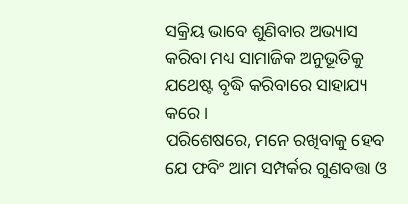ସକ୍ରିୟ ଭାବେ ଶୁଣିବାର ଅଭ୍ୟାସ କରିବା ମଧ୍ୟ ସାମାଜିକ ଅନୁଭୂତିକୁ ଯଥେଷ୍ଟ ବୃଦ୍ଧି କରିବାରେ ସାହାଯ୍ୟ କରେ।
ପରିଶେଷରେ, ମନେ ରଖିବାକୁ ହେବ ଯେ ଫବିଂ ଆମ ସମ୍ପର୍କର ଗୁଣବତ୍ତା ଓ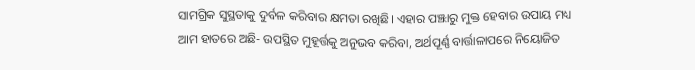ସାମଗ୍ରିକ ସୁସ୍ଥତାକୁ ଦୁର୍ବଳ କରିବାର କ୍ଷମତା ରଖିଛି। ଏହାର ପଞ୍ଝାରୁ ମୁକ୍ତ ହେବାର ଉପାୟ ମଧ୍ୟ ଆମ ହାତରେ ଅଛି- ଉପସ୍ଥିତ ମୁହୂର୍ତ୍ତକୁ ଅନୁଭବ କରିବା, ଅର୍ଥପୂର୍ଣ୍ଣ ବାର୍ତ୍ତାଳାପରେ ନିୟୋଜିତ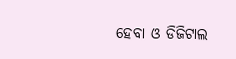ହେବା ଓ ଡିଜିଟାଲ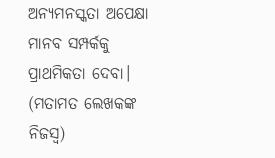ଅନ୍ୟମନସ୍କତା ଅପେକ୍ଷା ମାନବ ସମ୍ପର୍କକୁ ପ୍ରାଥମିକତା ଦେବା।
(ମତାମତ ଲେଖକଙ୍କ ନିଜସ୍ବ)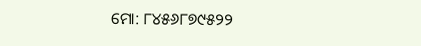ମୋ: ୮୪୫୬୮୭୯୫୨୨